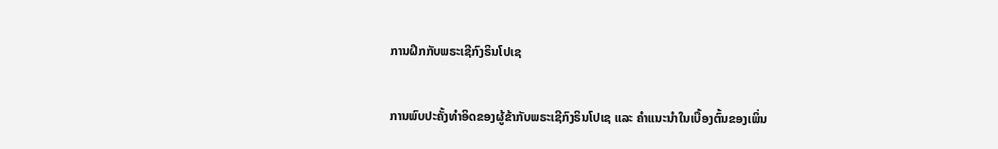ການຝຶກກັບພຣະເຊີກົງຣິນໂປເຊ

ການພົບປະຄັ້ງທຳອິດຂອງຜູ້ຂ້າກັບພຣະເຊີກົງຣິນໂປເຊ ແລະ ຄຳແນະນຳໃນເບື້ອງຕົ້ນຂອງເພິ່ນ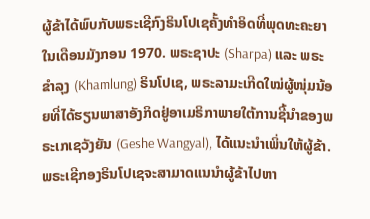ຜູ້ຂ້າໄດ້ພົບກັບພຣະເຊີກົງຣິນໂປເຊຄັ້ງທຳອິດທີ່ພຸດທະຄະຍາໃນເດືອນມັງກອນ 1970. ພຣະຊາປະ (Sharpa) ແລະ ພຣະຂຳລຸງ (Khamlung) ຣິນໂປເຊ, ພຣະລາມະເກີດໃໝ່ຜູ້ໜຸ່ມນ້ອຍທີ່ໄດ້ຮຽນພາສາອັງກິດຢູ່ອາເມຣິກາພາຍໃຕ້ການຊີ້ນຳຂອງພຣະເກເຊວັງຍັນ (Geshe Wangyal), ໄດ້ແນະນຳເພິ່ນໃຫ້ຜູ້ຂ້າ. ພຣະເຊີກອງຣິນໂປເຊຈະສາມາດແນນໍາຜູ້ຂ້າໄປຫາ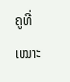ຄູທີ່ເໝາະ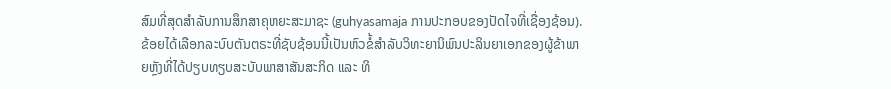ສົມທີ່ສຸດສຳລັບການສຶກສາຄຸຫຍະສະມາຊະ (guhyasamaja ການປະກອບຂອງປັດໄຈທີ່ເຊື່ອງຊ້ອນ). ຂ້ອຍໄດ້ເລືອກລະບົບຕັນຕຣະທີ່ຊັບຊ້ອນນີ້ເປັນຫົວຂໍ້ສຳລັບວິທະຍານິພົນປະລິນຍາເອກຂອງຜູ້ຂ້າພາຍຫຼັງທີ່ໄດ້ປຽບທຽບສະບັບພາສາສັນສະກິດ ແລະ ທິ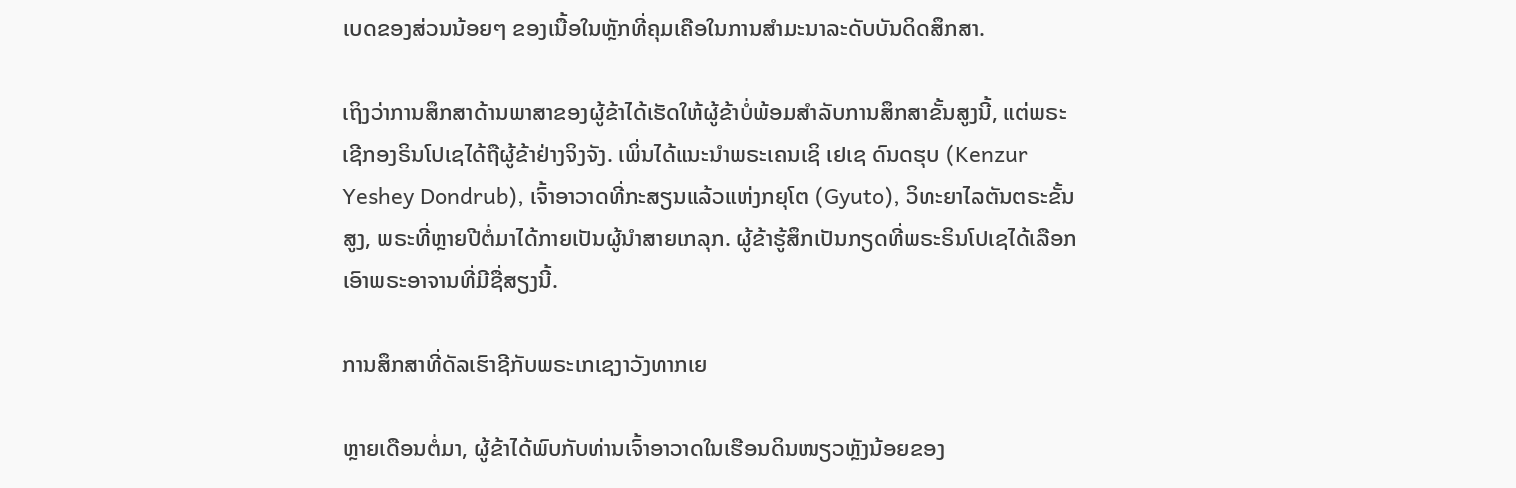ເບດຂອງສ່ວນນ້ອຍໆ ຂອງເນື້ອໃນຫຼັກທີ່ຄຸມເຄືອໃນການສຳມະນາລະດັບບັນດິດສຶກສາ.

ເຖິງວ່າການສຶກສາດ້ານພາສາຂອງຜູ້ຂ້າໄດ້ເຮັດໃຫ້ຜູ້ຂ້າບໍ່ພ້ອມສຳລັບການສຶກສາຂັ້ນສູງນີ້, ແຕ່ພຣະເຊີກອງຣິນໂປເຊໄດ້ຖືຜູ້ຂ້າຢ່າງຈິງຈັງ. ເພິ່ນໄດ້ແນະນຳພຣະເຄນເຊິ ເຢເຊ ດົນດຮຸບ (Kenzur Yeshey Dondrub), ເຈົ້າອາວາດທີ່ກະສຽນແລ້ວແຫ່ງກຍຸໂຕ (Gyuto), ວິທະຍາໄລຕັນຕຣະຂັ້ນສູງ, ພຣະທີ່ຫຼາຍປີຕໍ່ມາໄດ້ກາຍເປັນຜູ້ນຳສາຍເກລຸກ. ຜູ້ຂ້າຮູ້ສຶກເປັນກຽດທີ່ພຣະຣິນໂປເຊໄດ້ເລືອກເອົາພຣະອາຈານທີ່ມີຊື່ສຽງນີ້.

ການສຶກສາທີ່ດັລເຮົາຊີກັບພຣະເກເຊງາວັງທາກເຍ

ຫຼາຍເດືອນຕໍ່ມາ, ຜູ້ຂ້າໄດ້ພົບກັບທ່ານເຈົ້າອາວາດໃນເຮືອນດິນໜຽວຫຼັງນ້ອຍຂອງ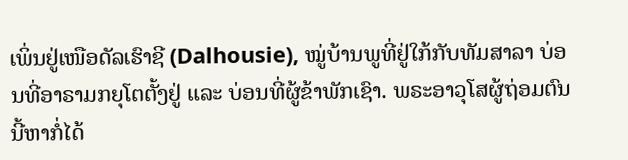ເພິ່ນຢູ່ເໜືອດັລເຮົາຊີ (Dalhousie), ໝູ່ບ້ານພູທີ່ຢູ່ໃກ້ກັບທັມສາລາ ບ່ອນທີ່ອາຣາມກຍຸໂຕຕັ້ງຢູ່ ແລະ ບ່ອນທີ່ຜູ້ຂ້າພັກເຊົາ. ພຣະອາວຸໂສຜູ້ຖ່ອມຕົນນີ້ຫາກໍ່ໄດ້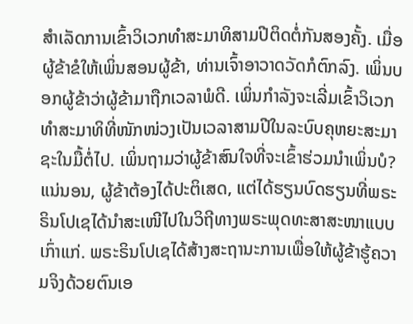ສຳເລັດການເຂົ້າວິເວກທຳສະມາທິສາມປີຕິດຕໍ່ກັນສອງຄັ້ງ. ເມື່ອຜູ້ຂ້າຂໍໃຫ້ເພິ່ນສອນຜູ້ຂ້າ, ທ່ານເຈົ້າອາວາດວັດກໍຕົກລົງ. ເພິ່ນບອກຜູ້ຂ້າວ່າຜູ້ຂ້າມາຖືກເວລາພໍດີ. ເພິ່ນກຳລັງຈະເລີ່ມເຂົ້າວິເວກທຳສະມາທິທີ່ໜັກໜ່ວງເປັນເວລາສາມປີໃນລະບົບຄຸຫຍະສະມາຊະໃນມື້ຕໍ່ໄປ. ເພິ່ນຖາມວ່າຜູ້ຂ້າສົນໃຈທີ່ຈະເຂົ້າຮ່ວມນຳເພິ່ນບໍ? ແນ່ນອນ, ຜູ້ຂ້າຕ້ອງໄດ້ປະຕິເສດ, ແຕ່ໄດ້ຮຽນບົດຮຽນທີ່ພຣະຣິນໂປເຊໄດ້ນຳສະເໜີໄປໃນວິຖີທາງພຣະພຸດທະສາສະໜາແບບເກົ່າແກ່. ພຣະຣິນໂປເຊໄດ້ສ້າງສະຖານະການເພື່ອໃຫ້ຜູ້ຂ້າຮູ້ຄວາມຈິງດ້ວຍຕົນເອ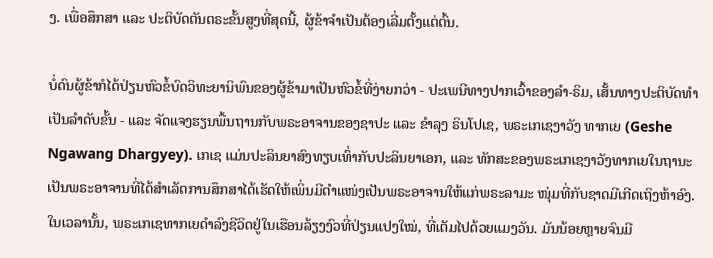ງ. ເພື່ອສຶກສາ ແລະ ປະຕິບັດຕັນຕຣະຂັ້ນສູງທີ່ສຸດນີ້, ຜູ້ຂ້າຈຳເປັນຕ້ອງເລີ່ມຕັ້ງແຕ່ຕົ້ນ.

ບໍ່ດົນຜູ້ຂ້າກໍໄດ້ປ່ຽນຫົວຂໍ້ບົດວິທະຍານິພົນຂອງຜູ້ຂ້າມາເປັນຫົວຂໍ້ທີ່ງ່າຍກວ່າ - ປະເພນີທາງປາກເວົ້າຂອງລຳ-ຣິມ, ເສັ້ນທາງປະຕິບັດທຳເປັນລຳດັບຂັ້ນ - ແລະ ຈັດແຈງຮຽນພື້ນຖານກັບພຣະອາຈານຂອງຊາປະ ແລະ ຂຳລຸງ ຣິນໂປເຊ, ພຣະເກເຊງາວັງ ທາກເຍ (Geshe Ngawang Dhargyey). ເກເຊ ແມ່ນປະລິນຍາສົງທຽບເທົ່າກັບປະລິນຍາເອກ, ແລະ ທັກສະຂອງພຣະເກເຊງາວັງທາກເຍໃນຖານະເປັນພຣະອາຈານທີ່ໄດ້ສຳເລັດການສຶກສາໄດ້ເຮັດໃຫ້ເພິ່ນມີຕຳແໜ່ງເປັນພຣະອາຈານໃຫ້ແກ່ພຣະລາມະ ໜຸ່ມທີ່ກັບຊາດມີເກີດເຖິງຫ້າອົງ. ໃນເວລານັ້ນ, ພຣະເກເຊທາກເຍດຳລົງຊີວິດຢູ່ໃນເຮືອນລ້ຽງງົວທີ່ປ່ຽນແປງໃໝ່, ທີ່ເຕັມໄປດ້ວຍແມງວັນ. ມັນນ້ອຍຫຼາຍຈົນມີ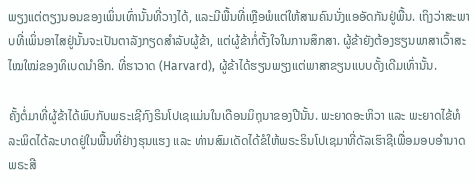ພຽງແຕ່ຕຽງນອນຂອງເພິ່ນເທົ່ານັ້ນທີ່ວາງໄດ້, ແລະມີພື້ນທີ່ເຫຼືອພໍແຕ່ໃຫ້ສາມຄົນນັ່ງແອອັດກັນຢູ່ພື້ນ. ເຖິງວ່າສະພາບທີ່ເພິ່ນອາໄສຢູ່ນັ້ນຈະເປັນຕາລັງກຽດສຳລັບຜູ້ຂ້າ, ແຕ່ຜູ້ຂ້າກໍ່ຕັ້ງໃຈໃນການສຶກສາ. ຜູ້ຂ້າຍັງຕ້ອງຮຽນພາສາເວົ້າສະໄໝໃໝ່ຂອງທິເບດນຳອີກ. ທີ່ຮາວາດ (Harvard), ຜູ້ຂ້າໄດ້ຮຽນພຽງແຕ່ພາສາຂຽນແບບດັ້ງເດີມເທົ່ານັ້ນ.

ຄັ້ງຕໍ່ມາທີ່ຜູ້ຂ້າໄດ້ພົບກັບພຣະເຊີກົງຣິນໂປເຊແມ່ນໃນເດືອນມິຖຸນາຂອງປີນັ້ນ. ພະຍາດອະຫິວາ ແລະ ພະຍາດໄຂ້ທໍລະພິດໄດ້ລະບາດຢູ່ໃນພື້ນທີ່ຢ່າງຮຸນແຮງ ແລະ ທ່ານສົມເດັດໄດ້ຂໍໃຫ້ພຣະຣິນໂປເຊມາທີ່ດັລເຮົາຊີເພື່ອມອບອໍານາດພຣະສີ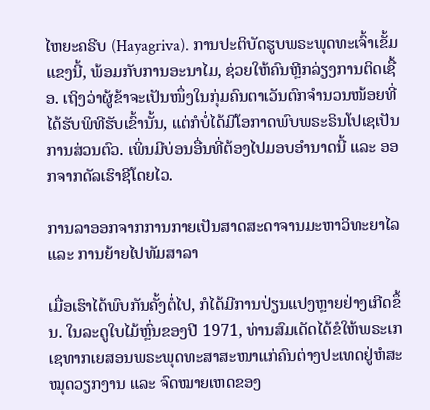ໄຫຍະຄຣີບ (Hayagriva). ການປະຕິບັດຮູບພຣະພຸດທະເຈົ້າເຂັ້ມແຂງນີ້, ພ້ອມກັບການອະນາໄມ, ຊ່ວຍໃຫ້ຄົນຫຼີກລ່ຽງການຕິດເຊື້ອ. ເຖິງວ່າຜູ້ຂ້າຈະເປັນໜຶ່ງໃນກຸ່ມຄົນຕາເວັນຕົກຈຳນວນໜ້ອຍທີ່ໄດ້ຮັບພິທີຮັບເຂົ້ານັ້ນ, ແຕ່ກໍບໍ່ໄດ້ມີໂອກາດພົບພຣະຣິນໂປເຊເປັນການສ່ວນຕົວ. ເພິ່ນມີບ່ອນອື່ນທີ່ຕ້ອງໄປມອບອຳນາດນີ້ ແລະ ອອກຈາກດັລເຮົາຊີໂດຍໄວ.

ການລາອອກຈາກການກາຍເປັນສາດສະດາຈານມະຫາວິທະຍາໄລ ແລະ ການຍ້າຍໄປທັມສາລາ

ເມື່ອເຮົາໄດ້ພົບກັນຄັ້ງຕໍ່ໄປ, ກໍໄດ້ມີການປ່ຽນແປງຫຼາຍຢ່າງເກີດຂຶ້ນ. ໃນລະດູໃບໄມ້ຫຼົ່ນຂອງປີ 1971, ທ່ານສົມເດັດໄດ້ຂໍໃຫ້ພຣະເກເຊທາກເຍສອນພຣະພຸດທະສາສະໜາແກ່ຄົນຕ່າງປະເທດຢູ່ຫໍສະໝຸດວຽກງານ ແລະ ຈົດໝາຍເຫດຂອງ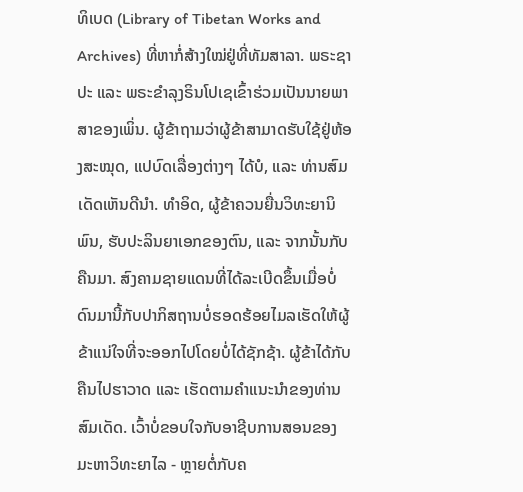ທິເບດ (Library of Tibetan Works and Archives) ທີ່ຫາກໍ່ສ້າງໃໝ່ຢູ່ທີ່ທັມສາລາ. ພຣະຊາປະ ແລະ ພຣະຂຳລຸງຣິນໂປເຊເຂົ້າຮ່ວມເປັນນາຍພາສາຂອງເພິ່ນ. ຜູ້ຂ້າຖາມວ່າຜູ້ຂ້າສາມາດຮັບໃຊ້ຢູ່ຫ້ອງສະໝຸດ, ແປບົດເລື່ອງຕ່າງໆ ໄດ້ບໍ, ແລະ ທ່ານສົມເດັດເຫັນດີນໍາ. ທຳອິດ, ຜູ້ຂ້າຄວນຍື່ນວິທະຍານິພົນ, ຮັບປະລິນຍາເອກຂອງຕົນ, ແລະ ຈາກນັ້ນກັບຄືນມາ. ສົງຄາມຊາຍແດນທີ່ໄດ້ລະເບີດຂຶ້ນເມື່ອບໍ່ດົນມານີ້ກັບປາກິສຖານບໍ່ຮອດຮ້ອຍໄມລເຮັດໃຫ້ຜູ້ຂ້າແນ່ໃຈທີ່ຈະອອກໄປໂດຍບໍ່ໄດ້ຊັກຊ້າ. ຜູ້ຂ້າໄດ້ກັບຄືນໄປຮາວາດ ແລະ ເຮັດຕາມຄໍາແນະນໍາຂອງທ່ານສົມເດັດ. ເວົ້າບໍ່ຂອບໃຈກັບອາຊີບການສອນຂອງມະຫາວິທະຍາໄລ - ຫຼາຍຕໍ່ກັບຄ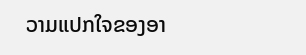ວາມແປກໃຈຂອງອາ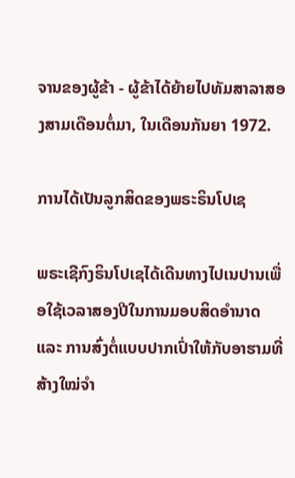ຈານຂອງຜູ້ຂ້າ - ຜູ້ຂ້າໄດ້ຍ້າຍໄປທັມສາລາສອງສາມເດືອນຕໍ່ມາ, ໃນເດືອນກັນຍາ 1972.

ການໄດ້ເປັນລູກສິດຂອງພຣະຣິນໂປເຊ

ພຣະເຊີກົງຣິນໂປເຊໄດ້ເດີນທາງໄປເນປານເພື່ອໃຊ້ເວລາສອງປີໃນການມອບສິດອຳນາດ ແລະ ການສົ່ງຕໍ່ແບບປາກເປົ່າໃຫ້ກັບອາຮາມທີ່ສ້າງໃໝ່ຈຳ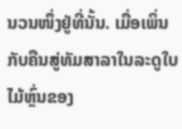ນວນໜຶ່ງຢູ່ທີ່ນັ້ນ. ເມື່ອເພິ່ນກັບຄືນສູ່ທັມສາລາໃນລະດູໃບໄມ້ຫຼົ່ນຂອງ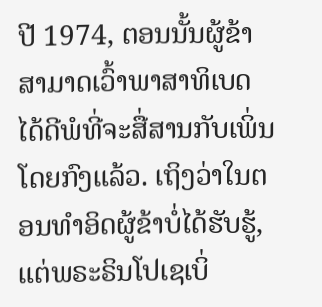ປີ 1974, ຕອນນັ້ນຜູ້ຂ້າສາມາດເວົ້າພາສາທິເບດໄດ້ດີພໍທີ່ຈະສື່ສານກັບເພິ່ນໂດຍກົງແລ້ວ. ເຖິງວ່າໃນຕອນທຳອິດຜູ້ຂ້າບໍ່ໄດ້ຮັບຮູ້, ແຕ່ພຣະຣິນໂປເຊເບິ່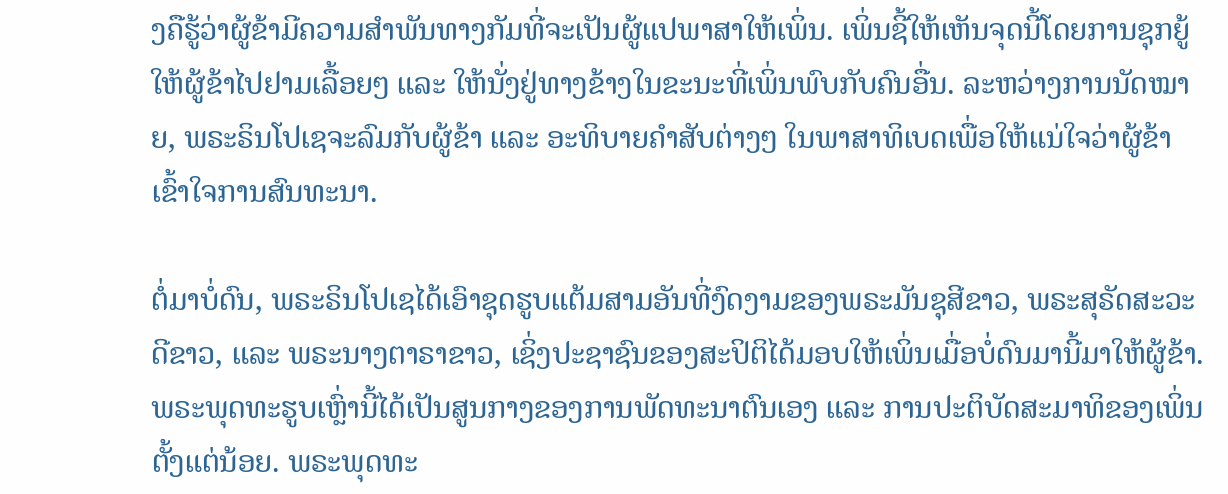ງຄືຮູ້ວ່າຜູ້ຂ້າມີຄວາມສໍາພັນທາງກັມທີ່ຈະເປັນຜູ້ແປພາສາໃຫ້ເພິ່ນ. ເພິ່ນຊີ້ໃຫ້ເຫັນຈຸດນີ້ໂດຍການຊຸກຍູ້ໃຫ້ຜູ້ຂ້າໄປຢາມເລື້ອຍໆ ແລະ ໃຫ້ນັ່ງຢູ່ທາງຂ້າງໃນຂະນະທີ່ເພິ່ນພົບກັບຄົນອື່ນ. ລະຫວ່າງການນັດໝາຍ, ພຣະຣິນໂປເຊຈະລົມກັບຜູ້ຂ້າ ແລະ ອະທິບາຍຄຳສັບຕ່າງໆ ໃນພາສາທິເບດເພື່ອໃຫ້ແນ່ໃຈວ່າຜູ້ຂ້າເຂົ້າໃຈການສົນທະນາ.

ຕໍ່ມາບໍ່ດົນ, ພຣະຣິນໂປເຊໄດ້ເອົາຊຸດຮູບແຕ້ມສາມອັນທີ່ງົດງາມຂອງພຣະມັນຊຸສີຂາວ, ພຣະສຸຣັດສະວະດີຂາວ, ແລະ ພຣະນາງຕາຣາຂາວ, ເຊິ່ງປະຊາຊົນຂອງສະປິຕິໄດ້ມອບໃຫ້ເພິ່ນເມື່ອບໍ່ດົນມານີ້ມາໃຫ້ຜູ້ຂ້າ. ພຣະພຸດທະຮູບເຫຼົ່ານີ້ໄດ້ເປັນສູນກາງຂອງການພັດທະນາຕົນເອງ ແລະ ການປະຕິບັດສະມາທິຂອງເພິ່ນຕັ້ງແຕ່ນ້ອຍ. ພຣະພຸດທະ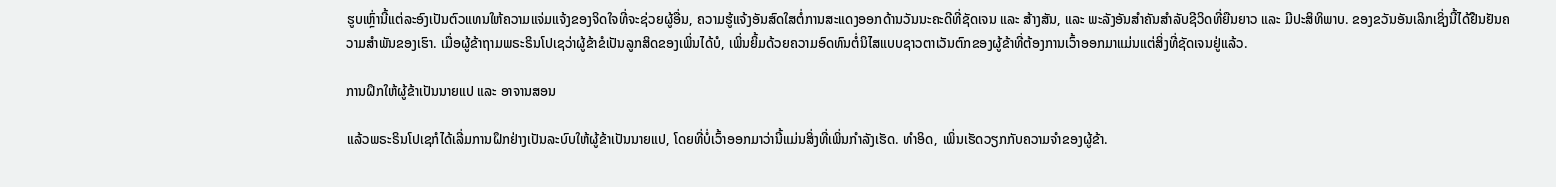ຮູບເຫຼົ່ານີ້ແຕ່ລະອົງເປັນຕົວແທນໃຫ້ຄວາມແຈ່ມແຈ້ງຂອງຈິດໃຈທີ່ຈະຊ່ວຍຜູ້ອື່ນ, ຄວາມຮູ້ແຈ້ງອັນສົດໃສຕໍ່ການສະແດງອອກດ້ານວັນນະຄະດີທີ່ຊັດເຈນ ແລະ ສ້າງສັນ, ແລະ ພະລັງອັນສໍາຄັນສໍາລັບຊີວິດທີ່ຍືນຍາວ ແລະ ມີປະສິທິພາບ. ຂອງຂວັນອັນເລິກເຊິ່ງນີ້ໄດ້ຢືນຢັນຄວາມສໍາພັນຂອງເຮົາ. ເມື່ອຜູ້ຂ້າຖາມພຣະຣິນໂປເຊວ່າຜູ້ຂ້າຂໍເປັນລູກສິດຂອງເພິ່ນໄດ້ບໍ, ເພິ່ນຍິ້ມດ້ວຍຄວາມອົດທົນຕໍ່ນິໄສແບບຊາວຕາເວັນຕົກຂອງຜູ້ຂ້າທີ່ຕ້ອງການເວົ້າອອກມາແມ່ນແຕ່ສິ່ງທີ່ຊັດເຈນຢູ່ແລ້ວ.

ການຝຶກໃຫ້ຜູ້ຂ້າເປັນນາຍແປ ແລະ ອາຈານສອນ

ແລ້ວພຣະຣິນໂປເຊກໍໄດ້ເລີ່ມການຝຶກຢ່າງເປັນລະບົບໃຫ້ຜູ້ຂ້າເປັນນາຍແປ, ໂດຍທີ່ບໍ່ເວົ້າອອກມາວ່ານີ້ແມ່ນສິ່ງທີ່ເພິ່ນກຳລັງເຮັດ. ທໍາອິດ, ເພິ່ນເຮັດວຽກກັບຄວາມຈໍາຂອງຜູ້ຂ້າ.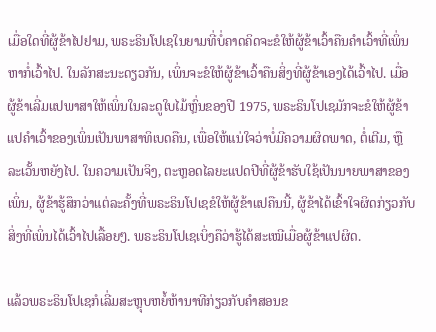ເມື່ອໃດທີ່ຜູ້ຂ້າໄປຢາມ, ພຣະຣິນໂປເຊໃນຍາມທີ່ບໍ່ຄາດຄິດຈະຂໍໃຫ້ຜູ້ຂ້າເວົ້າຄືນຄໍາເວົ້າທີ່ເພິ່ນຫາກໍ່ເວົ້າໄປ. ໃນລັກສະນະດຽວກັນ, ເພິ່ນຈະຂໍໃຫ້ຜູ້ຂ້າເວົ້າຄືນສິ່ງທີ່ຜູ້ຂ້າເອງໄດ້ເວົ້າໄປ. ເມື່ອຜູ້ຂ້າເລີ່ມແປພາສາໃຫ້ເພິ່ນໃນລະດູໃບໄມ້ຫຼົ່ນຂອງປີ 1975, ພຣະຣິນໂປເຊມັກຈະຂໍໃຫ້ຜູ້ຂ້າແປຄຳເວົ້າຂອງເພິ່ນເປັນພາສາທິເບດຄືນ, ເພື່ອໃຫ້ແນ່ໃຈວ່າບໍ່ມີຄວາມຜິດພາດ, ຕໍ່ເຕີມ, ຫຼື ລະເວັ້ນຫຍັງໄປ. ໃນຄວາມເປັນຈິງ, ຕະຫຼອດໄລຍະແປດປີທີ່ຜູ້ຂ້າຮັບໃຊ້ເປັນນາຍພາສາຂອງເພິ່ນ, ຜູ້ຂ້າຮູ້ສຶກວ່າແຕ່ລະຄັ້ງທີ່ພຣະຣິນໂປເຊຂໍໃຫ້ຜູ້ຂ້າແປຄືນນີ້, ຜູ້ຂ້າໄດ້ເຂົ້າໃຈຜິດກ່ຽວກັບສິ່ງທີ່ເພິ່ນໄດ້ເວົ້າໄປເລື້ອຍໆ. ພຣະຣິນໂປເຊເບິ່ງຄືວ່າຮູ້ໄດ້ສະເໝີເມື່ອຜູ້ຂ້າແປຜິດ.

ແລ້ວພຣະຣິນໂປເຊກໍເລີ່ມສະຫຼຸບຫຍໍ້ຫ້ານາທີກ່ຽວກັບຄໍາສອນຂ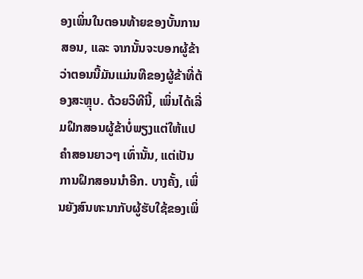ອງເພິ່ນໃນຕອນທ້າຍຂອງບັ້ນການສອນ, ແລະ ຈາກນັ້ນຈະບອກຜູ້ຂ້າວ່າຕອນນີ້ມັນແມ່ນທີຂອງຜູ້ຂ້າທີ່ຕ້ອງສະຫຼຸບ. ດ້ວຍວິທີນີ້, ເພິ່ນໄດ້ເລີ່ມຝຶກສອນຜູ້ຂ້າບໍ່ພຽງແຕ່ໃຫ້ແປຄຳສອນຍາວໆ ເທົ່ານັ້ນ, ແຕ່ເປັນການຝຶກສອນນຳອີກ. ບາງຄັ້ງ, ເພິ່ນຍັງສົນທະນາກັບຜູ້ຮັບໃຊ້ຂອງເພິ່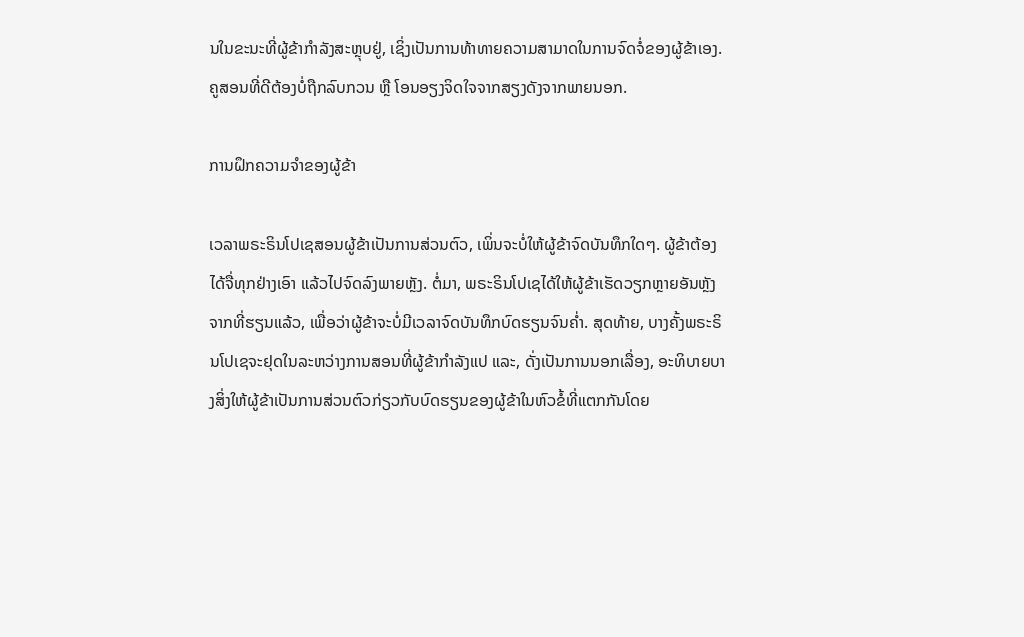ນໃນຂະນະທີ່ຜູ້ຂ້າກໍາລັງສະຫຼຸບຢູ່, ເຊິ່ງເປັນການທ້າທາຍຄວາມສາມາດໃນການຈົດຈໍ່ຂອງຜູ້ຂ້າເອງ. ຄູສອນທີ່ດີຕ້ອງບໍ່ຖືກລົບກວນ ຫຼື ໂອນອຽງຈິດໃຈຈາກສຽງດັງຈາກພາຍນອກ.

ການຝຶກຄວາມຈຳຂອງຜູ້ຂ້າ

ເວລາພຣະຣິນໂປເຊສອນຜູ້ຂ້າເປັນການສ່ວນຕົວ, ເພິ່ນຈະບໍ່ໃຫ້ຜູ້ຂ້າຈົດບັນທຶກໃດໆ. ຜູ້ຂ້າຕ້ອງໄດ້ຈື່ທຸກຢ່າງເອົາ ແລ້ວໄປຈົດລົງພາຍຫຼັງ. ຕໍ່ມາ, ພຣະຣິນໂປເຊໄດ້ໃຫ້ຜູ້ຂ້າເຮັດວຽກຫຼາຍອັນຫຼັງຈາກທີ່ຮຽນແລ້ວ, ເພື່ອວ່າຜູ້ຂ້າຈະບໍ່ມີເວລາຈົດບັນທຶກບົດຮຽນຈົນຄ່ຳ. ສຸດທ້າຍ, ບາງຄັ້ງພຣະຣິນໂປເຊຈະຢຸດໃນລະຫວ່າງການສອນທີ່ຜູ້ຂ້າກໍາລັງແປ ແລະ, ດັ່ງເປັນການນອກເລື່ອງ, ອະທິບາຍບາງສິ່ງໃຫ້ຜູ້ຂ້າເປັນການສ່ວນຕົວກ່ຽວກັບບົດຮຽນຂອງຜູ້ຂ້າໃນຫົວຂໍ້ທີ່ແຕກກັນໂດຍ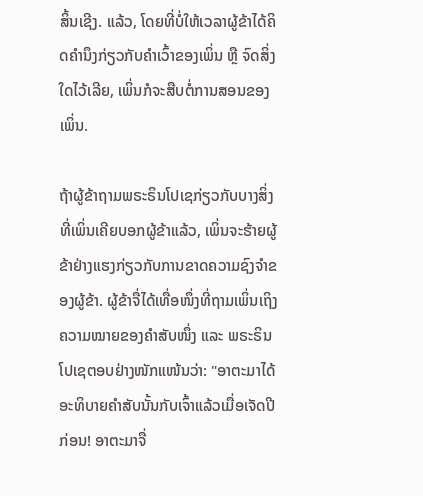ສິ້ນເຊີງ. ແລ້ວ, ໂດຍທີ່ບໍ່ໃຫ້ເວລາຜູ້ຂ້າໄດ້ຄິດຄຳນຶງກ່ຽວກັບຄໍາເວົ້າຂອງເພິ່ນ ຫຼື ຈົດສິ່ງໃດໄວ້ເລີຍ, ເພິ່ນກໍຈະສືບຕໍ່ການສອນຂອງເພິ່ນ.

ຖ້າຜູ້ຂ້າຖາມພຣະຣິນໂປເຊກ່ຽວກັບບາງສິ່ງທີ່ເພິ່ນເຄີຍບອກຜູ້ຂ້າແລ້ວ, ເພິ່ນຈະຮ້າຍຜູ້ຂ້າຢ່າງແຮງກ່ຽວກັບການຂາດຄວາມຊົງຈໍາຂອງຜູ້ຂ້າ. ຜູ້ຂ້າຈື່ໄດ້ເທື່ອໜຶ່ງທີ່ຖາມເພິ່ນເຖິງຄວາມໝາຍຂອງຄຳສັບໜຶ່ງ ແລະ ພຣະຣິນໂປເຊຕອບຢ່າງໜັກແໜ້ນວ່າ: "ອາຕະມາໄດ້ອະທິບາຍຄຳສັບນັ້ນກັບເຈົ້າແລ້ວເມື່ອເຈັດປີກ່ອນ! ອາຕະມາຈື່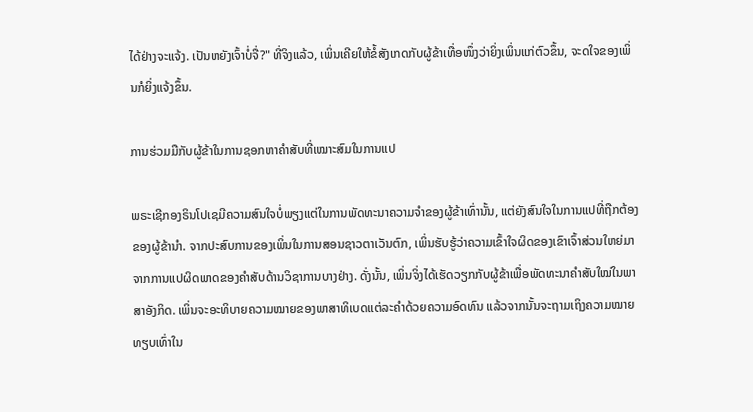ໄດ້ຢ່າງຈະແຈ້ງ. ເປັນຫຍັງເຈົ້າບໍ່ຈື່?" ທີ່ຈິງແລ້ວ, ເພິ່ນເຄີຍໃຫ້ຂໍ້ສັງເກດກັບຜູ້ຂ້າເທື່ອໜຶ່ງວ່າຍິ່ງເພິ່ນແກ່ຕົວຂຶ້ນ, ຈະດໃຈຂອງເພິ່ນກໍຍິ່ງແຈ້ງຂຶ້ນ.

ການຮ່ວມມືກັບຜູ້ຂ້າໃນການຊອກຫາຄຳສັບທີ່ເໝາະສົມໃນການແປ

ພຣະເຊີກອງຣິນໂປເຊມີຄວາມສົນໃຈບໍ່ພຽງແຕ່ໃນການພັດທະນາຄວາມຈໍາຂອງຜູ້ຂ້າເທົ່ານັ້ນ, ແຕ່ຍັງສົນໃຈໃນການແປທີ່ຖືກຕ້ອງຂອງຜູ້ຂ້ານຳ. ຈາກປະສົບການຂອງເພິ່ນໃນການສອນຊາວຕາເວັນຕົກ, ເພິ່ນຮັບຮູ້ວ່າຄວາມເຂົ້າໃຈຜິດຂອງເຂົາເຈົ້າສ່ວນໃຫຍ່ມາຈາກການແປຜິດພາດຂອງຄໍາສັບດ້ານວິຊາການບາງຢ່າງ. ດັ່ງນັ້ນ, ເພິ່ນຈິ່ງໄດ້ເຮັດວຽກກັບຜູ້ຂ້າເພື່ອພັດທະນາຄໍາສັບໃໝ່ໃນພາສາອັງກິດ. ເພິ່ນຈະອະທິບາຍຄວາມໝາຍຂອງພາສາທິເບດແຕ່ລະຄຳດ້ວຍຄວາມອົດທົນ ແລ້ວຈາກນັ້ນຈະຖາມເຖິງຄວາມໝາຍທຽບເທົ່າໃນ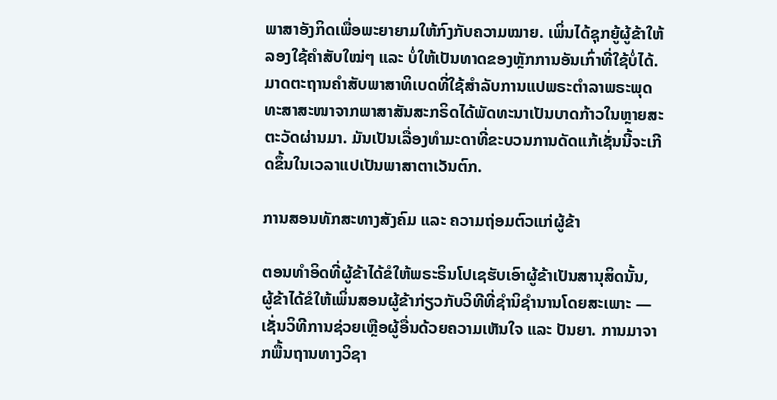ພາສາອັງກິດເພື່ອພະຍາຍາມໃຫ້ກົງກັບຄວາມໝາຍ. ເພິ່ນໄດ້ຊຸກຍູ້ຜູ້ຂ້າໃຫ້ລອງໃຊ້ຄຳສັບໃໝ່ໆ ແລະ ບໍ່ໃຫ້ເປັນທາດຂອງຫຼັກການອັນເກົ່າທີ່ໃຊ້ບໍ່ໄດ້. ມາດຕະຖານຄໍາສັບພາສາທິເບດທີ່ໃຊ້ສໍາລັບການແປພຣະຕຳລາພຣະພຸດທະສາສະໜາຈາກພາສາສັນສະກຣິດໄດ້ພັດທະນາເປັນບາດກ້າວໃນຫຼາຍສະຕະວັດຜ່ານມາ. ມັນເປັນເລື່ອງທຳມະດາທີ່ຂະບວນການດັດແກ້ເຊັ່ນນີ້ຈະເກີດຂຶ້ນໃນເວລາແປເປັນພາສາຕາເວັນຕົກ.

ການສອນທັກສະທາງສັງຄົມ ແລະ ຄວາມຖ່ອມຕົວແກ່ຜູ້ຂ້າ

ຕອນທຳອິດທີ່ຜູ້ຂ້າໄດ້ຂໍໃຫ້ພຣະຣິນໂປເຊຮັບເອົາຜູ້ຂ້າເປັນສານຸສິດນັ້ນ, ຜູ້ຂ້າໄດ້ຂໍໃຫ້ເພິ່ນສອນຜູ້ຂ້າກ່ຽວກັບວິທີທີ່ຊໍານິຊໍານານໂດຍສະເພາະ — ເຊັ່ນວິທີການຊ່ວຍເຫຼືອຜູ້ອື່ນດ້ວຍຄວາມເຫັນໃຈ ແລະ ປັນຍາ. ການມາຈາກພື້ນຖານທາງວິຊາ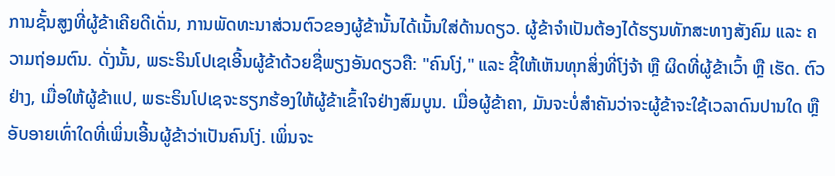ການຊັ້ນສູງທີ່ຜູ້ຂ້າເຄີຍດີເດັ່ນ, ການພັດທະນາສ່ວນຕົວຂອງຜູ້ຂ້ານັ້ນໄດ້ເນັ້ນໃສ່ດ້ານດຽວ. ຜູ້ຂ້າຈໍາເປັນຕ້ອງໄດ້ຮຽນທັກສະທາງສັງຄົມ ແລະ ຄວາມຖ່ອມຕົນ. ດັ່ງນັ້ນ, ພຣະຣິນໂປເຊເອີ້ນຜູ້ຂ້າດ້ວຍຊື່ພຽງອັນດຽວຄື: "ຄົນໂງ່," ແລະ ຊີ້ໃຫ້ເຫັນທຸກສິ່ງທີ່ໂງ່ຈ້າ ຫຼື ຜິດທີ່ຜູ້ຂ້າເວົ້າ ຫຼື ເຮັດ. ຕົວຢ່າງ, ເມື່ອໃຫ້ຜູ້ຂ້າແປ, ພຣະຣິນໂປເຊຈະຮຽກຮ້ອງໃຫ້ຜູ້ຂ້າເຂົ້າໃຈຢ່າງສົມບູນ. ເມື່ອຜູ້ຂ້າຄາ, ມັນຈະບໍ່ສຳຄັນວ່າຈະຜູ້ຂ້າຈະໃຊ້ເວລາດົນປານໃດ ຫຼື ອັບອາຍເທົ່າໃດທີ່ເພິ່ນເອີ້ນຜູ້ຂ້າວ່າເປັນຄົນໂງ່. ເພິ່ນຈະ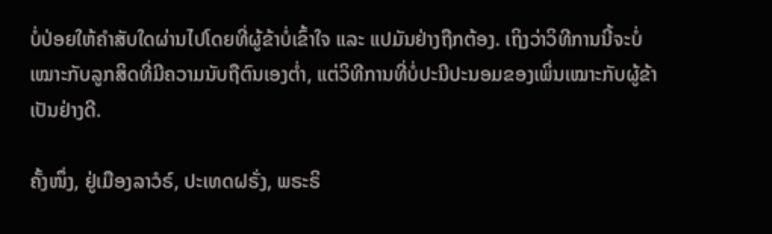ບໍ່ປ່ອຍໃຫ້ຄໍາສັບໃດຜ່ານໄປໂດຍທີ່ຜູ້ຂ້າບໍ່ເຂົ້າໃຈ ແລະ ແປມັນຢ່າງຖືກຕ້ອງ. ເຖິງວ່າວິທີການນີ້ຈະບໍ່ເໝາະກັບລູກສິດທີ່ມີຄວາມນັບຖືຕົນເອງຕໍ່າ, ແຕ່ວິທີການທີ່ບໍ່ປະນີປະນອມຂອງເພິ່ນເໝາະກັບຜູ້ຂ້າເປັນຢ່າງດີ.

ຄັ້ງໜຶ່ງ, ຢູ່ເມືອງລາວໍຣ໌, ປະເທດຝຣັ່ງ, ພຣະຣິ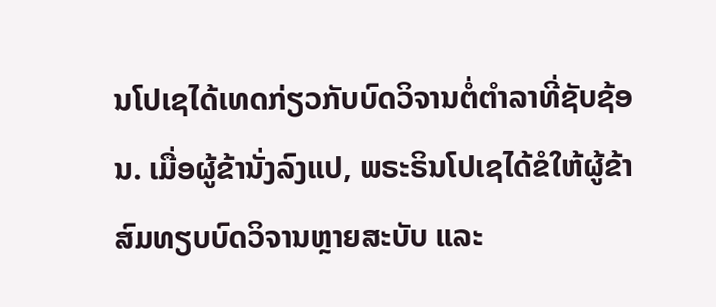ນໂປເຊໄດ້ເທດກ່ຽວກັບບົດວິຈານຕໍ່ຕຳລາທີ່ຊັບຊ້ອນ. ເມື່ອຜູ້ຂ້ານັ່ງລົງແປ, ພຣະຣິນໂປເຊໄດ້ຂໍໃຫ້ຜູ້ຂ້າສົມທຽບບົດວິຈານຫຼາຍສະບັບ ແລະ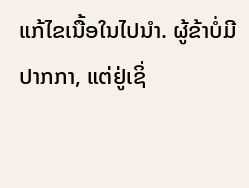ແກ້ໄຂເນື້ອໃນໄປນຳ. ຜູ້ຂ້າບໍ່ມີປາກກາ, ແຕ່ຢູ່ເຊິ່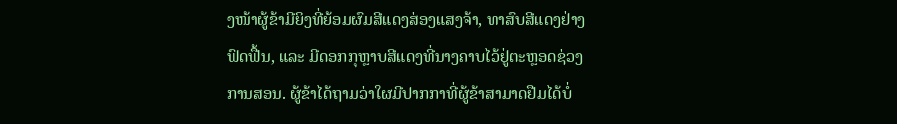ງໜ້າຜູ້ຂ້າມີຍິງທີ່ຍ້ອມຜົມສີແດງສ່ອງແສງຈ້າ, ທາສົບສີແດງຢ່າງຟົດຟື້ນ, ແລະ ມີດອກກຸຫຼາບສີແດງທີ່ນາງຄາບໄວ້ຢູ່ຕະຫຼອດຊ່ວງການສອນ. ຜູ້ຂ້າໄດ້ຖາມວ່າໃຜມີປາກກາທີ່ຜູ້ຂ້າສາມາດຢືມໄດ້ບໍ່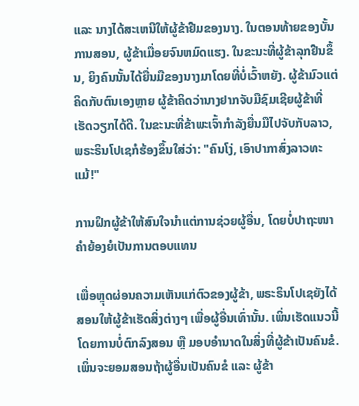ແລະ ນາງໄດ້ສະເຫນີໃຫ້ຜູ້ຂ້າຢືມຂອງນາງ. ໃນຕອນທ້າຍຂອງບັ້ນການສອນ, ຜູ້ຂ້າເມື່ອຍຈົນຫມົດແຮງ. ໃນຂະນະທີ່ຜູ້ຂ້າລຸກຢືນຂຶ້ນ, ຍິງຄົນນັ້ນໄດ້ຍື່ນມືຂອງນາງມາໂດຍທີ່ບໍ່ເວົ້າຫຍັງ. ຜູ້ຂ້າມົວແຕ່ຄິດກັບຕົນເອງຫຼາຍ ຜູ້ຂ້າຄິດວ່ານາງຢາກຈັບມືຊົມເຊີຍຜູ້ຂ້າທີ່ເຮັດວຽກໄດ້ດີ. ໃນຂະນະທີ່ຂ້າພະເຈົ້າກຳລັງຍື່ນມືໄປຈັບກັບລາວ, ພຣະຣິນໂປເຊກໍຮ້ອງຂຶ້ນໃສ່ວ່າ: "ຄົນໂງ່, ເອົາປາກາສົ່ງລາວທະແມ້!"

ການຝຶກຜູ້ຂ້າໃຫ້ສົນໃຈນຳແຕ່ການຊ່ວຍຜູ້ອື່ນ, ໂດຍບໍ່ປາຖະໜາຄຳຍ້ອງຍໍເປັນການຕອບແທນ

ເພື່ອຫຼຸດຜ່ອນຄວາມເຫັນແກ່ຕົວຂອງຜູ້ຂ້າ, ພຣະຣິນໂປເຊຍັງໄດ້ສອນໃຫ້ຜູ້ຂ້າເຮັດສິ່ງຕ່າງໆ ເພື່ອຜູ້ອື່ນເທົ່ານັ້ນ. ເພິ່ນເຮັດແນວນີ້ໂດຍການບໍ່ຕົກລົງສອນ ຫຼື ມອບອຳນາດໃນສິ່ງທີ່ຜູ້ຂ້າເປັນຄົນຂໍ. ເພິ່ນຈະຍອມສອນຖ້າຜູ້ອື່ນເປັນຄົນຂໍ ແລະ ຜູ້ຂ້າ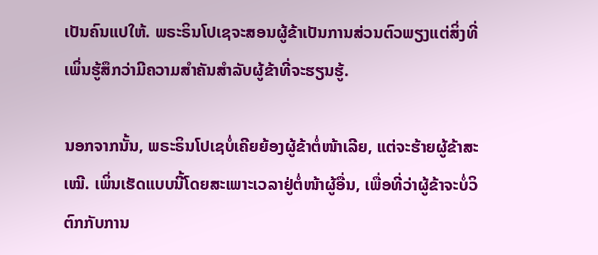ເປັນຄົນແປໃຫ້. ພຣະຣິນໂປເຊຈະສອນຜູ້ຂ້າເປັນການສ່ວນຕົວພຽງແຕ່ສິ່ງທີ່ເພິ່ນຮູ້ສຶກວ່າມີຄວາມສໍາຄັນສໍາລັບຜູ້ຂ້າທີ່ຈະຮຽນຮູ້.

ນອກຈາກນັ້ນ, ພຣະຣິນໂປເຊບໍ່ເຄີຍຍ້ອງຜູ້ຂ້າຕໍ່ໜ້າເລີຍ, ແຕ່ຈະຮ້າຍຜູ້ຂ້າສະເໝີ. ເພິ່ນເຮັດແບບນີ້ໂດຍສະເພາະເວລາຢູ່ຕໍ່ໜ້າຜູ້ອື່ນ, ເພື່ອທີ່ວ່າຜູ້ຂ້າຈະບໍ່ວິຕົກກັບການ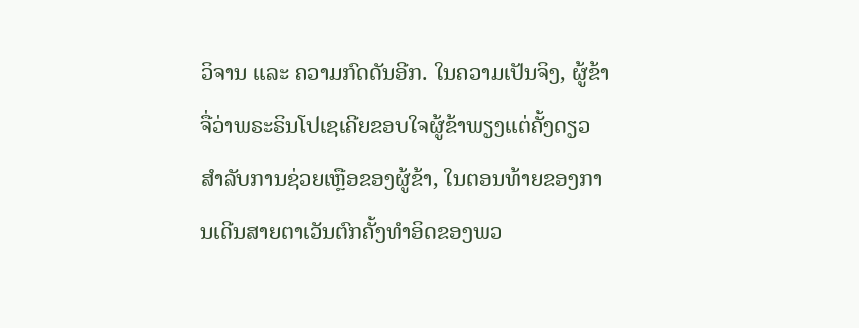ວິຈານ ແລະ ຄວາມກົດດັນອີກ. ໃນຄວາມເປັນຈິງ, ຜູ້ຂ້າຈື່ວ່າພຣະຣິນໂປເຊເຄີຍຂອບໃຈຜູ້ຂ້າພຽງແຕ່ຄັ້ງດຽວສໍາລັບການຊ່ວຍເຫຼືອຂອງຜູ້ຂ້າ, ໃນຕອນທ້າຍຂອງການເດີນສາຍຕາເວັນຕົກຄັ້ງທໍາອິດຂອງພວ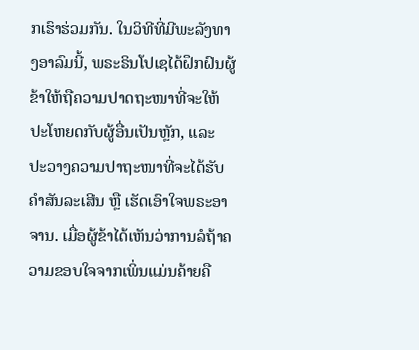ກເຮົາຮ່ວມກັນ. ໃນວິທີທີ່ມີພະລັງທາງອາລົມນີ້, ພຣະຣິນໂປເຊໄດ້ຝຶກຝົນຜູ້ຂ້າໃຫ້ຖືຄວາມປາດຖະໜາທີ່ຈະໃຫ້ປະໂຫຍດກັບຜູ້ອື່ນເປັນຫຼັກ, ແລະ ປະວາງຄວາມປາຖະໜາທີ່ຈະໄດ້ຮັບຄຳສັນລະເສີນ ຫຼື ເຮັດເອົາໃຈພຣະອາຈານ. ເມື່ອຜູ້ຂ້າໄດ້ເຫັນວ່າການລໍຖ້າຄວາມຂອບໃຈຈາກເພິ່ນແມ່ນຄ້າຍຄື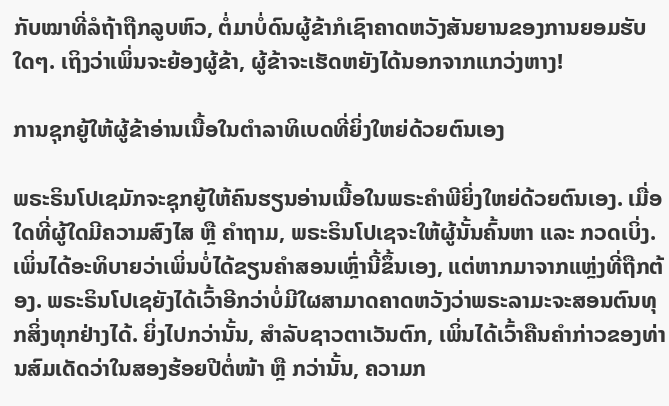ກັບໝາທີ່ລໍຖ້າຖືກລູບຫົວ, ຕໍ່ມາບໍ່ດົນຜູ້ຂ້າກໍເຊົາຄາດຫວັງສັນຍານຂອງການຍອມຮັບໃດໆ. ເຖິງວ່າເພິ່ນຈະຍ້ອງຜູ້ຂ້າ, ຜູ້ຂ້າຈະເຮັດຫຍັງໄດ້ນອກຈາກແກວ່ງຫາງ!

ການຊຸກຍູ້ໃຫ້ຜູ້ຂ້າອ່ານເນື້ອໃນຕຳລາທິເບດທີ່ຍິ່ງໃຫຍ່ດ້ວຍຕົນເອງ

ພຣະຣິນໂປເຊມັກຈະຊຸກຍູ້ໃຫ້ຄົນຮຽນອ່ານເນື້ອໃນພຣະຄໍາພີຍິ່ງໃຫຍ່ດ້ວຍຕົນເອງ. ເມື່ອໃດທີ່ຜູ້ໃດມີຄວາມສົງໄສ ຫຼື ຄໍາຖາມ, ພຣະຣິນໂປເຊຈະໃຫ້ຜູ້ນັ້ນຄົ້ນຫາ ແລະ ກວດເບິ່ງ. ເພິ່ນໄດ້ອະທິບາຍວ່າເພິ່ນບໍ່ໄດ້ຂຽນຄໍາສອນເຫຼົ່ານີ້ຂຶ້ນເອງ, ແຕ່ຫາກມາຈາກແຫຼ່ງທີ່ຖືກຕ້ອງ. ພຣະຣິນໂປເຊຍັງໄດ້ເວົ້າອີກວ່າບໍ່ມີໃຜສາມາດຄາດຫວັງວ່າພຣະລາມະຈະສອນຕົນທຸກສິ່ງທຸກຢ່າງໄດ້. ຍິ່ງໄປກວ່ານັ້ນ, ສໍາລັບຊາວຕາເວັນຕົກ, ເພິ່ນໄດ້ເວົ້າຄືນຄໍາກ່າວຂອງທ່ານສົມເດັດວ່າໃນສອງຮ້ອຍປີຕໍ່ໜ້າ ຫຼື ກວ່ານັ້ນ, ຄວາມກ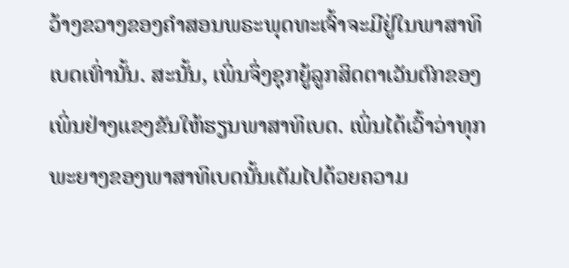ວ້າງຂວາງຂອງຄໍາສອນພຣະພຸດທະເຈົ້າຈະມີຢູ່ໃນພາສາທິເບດເທົ່ານັ້ນ. ສະນັ້ນ, ເພິ່ນຈຶ່ງຊຸກຍູ້ລູກສິດຕາເວັນຕົກຂອງເພິ່ນຢ່າງແຂງຂັນໃຫ້ຮຽນພາສາທິເບດ. ເພິ່ນໄດ້ເວົ້າວ່າທຸກພະຍາງຂອງພາສາທິເບດນັ້ນເຕັມໄປດ້ວຍຄວາມ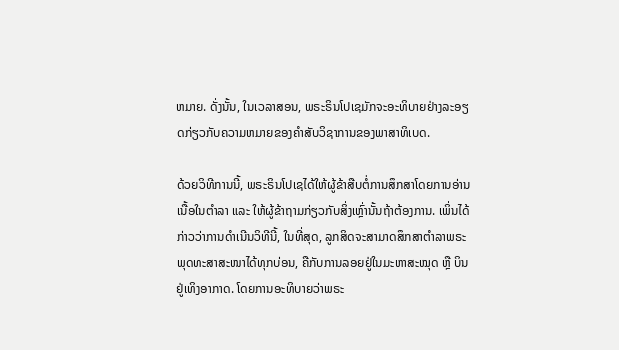ຫມາຍ. ດັ່ງນັ້ນ, ໃນເວລາສອນ, ພຣະຣິນໂປເຊມັກຈະອະທິບາຍຢ່າງລະອຽດກ່ຽວກັບຄວາມຫມາຍຂອງຄໍາສັບວິຊາການຂອງພາສາທິເບດ.

ດ້ວຍວິທີການນີ້, ພຣະຣິນໂປເຊໄດ້ໃຫ້ຜູ້ຂ້າສືບຕໍ່ການສຶກສາໂດຍການອ່ານເນື້ອໃນຕຳລາ ແລະ ໃຫ້ຜູ້ຂ້າຖາມກ່ຽວກັບສິ່ງເຫຼົ່ານັ້ນຖ້າຕ້ອງການ. ເພິ່ນໄດ້ກ່າວວ່າການດໍາເນີນວິທີນີ້, ໃນທີ່ສຸດ, ລູກສິດຈະສາມາດສຶກສາຕຳລາພຣະພຸດທະສາສະໜາໄດ້ທຸກບ່ອນ, ຄືກັບການລອຍຢູ່ໃນມະຫາສະໝຸດ ຫຼື ບິນຢູ່ເທິງອາກາດ. ໂດຍການອະທິບາຍວ່າພຣະ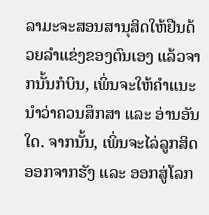ລາມະຈະສອນສານຸສິດໃຫ້ຢືນດ້ວຍລຳແຂ່ງຂອງຕົນເອງ ແລ້ວຈາກນັ້ນກໍບິນ, ເພິ່ນຈະໃຫ້ຄໍາແນະນໍາວ່າຄວນສຶກສາ ແລະ ອ່ານອັນໃດ. ຈາກນັ້ນ, ເພິ່ນຈະໄລ່ລູກສິດອອກຈາກຮັງ ແລະ ອອກສູ່ໂລກ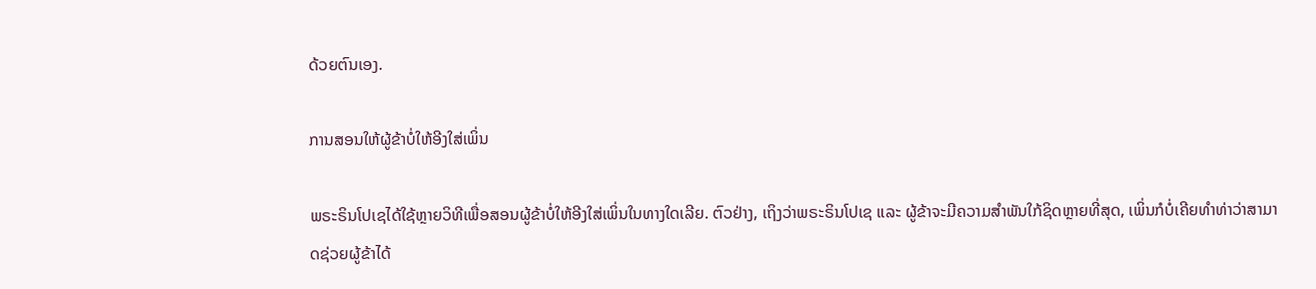ດ້ວຍຕົນເອງ.

ການສອນໃຫ້ຜູ້ຂ້າບໍ່ໃຫ້ອີງໃສ່ເພິ່ນ

ພຣະຣິນໂປເຊໄດ້ໃຊ້ຫຼາຍວິທີເພື່ອສອນຜູ້ຂ້າບໍ່ໃຫ້ອີງໃສ່ເພິ່ນໃນທາງໃດເລີຍ. ຕົວຢ່າງ, ເຖິງວ່າພຣະຣິນໂປເຊ ແລະ ຜູ້ຂ້າຈະມີຄວາມສໍາພັນໃກ້ຊິດຫຼາຍທີ່ສຸດ, ເພິ່ນກໍບໍ່ເຄີຍທໍາທ່າວ່າສາມາດຊ່ວຍຜູ້ຂ້າໄດ້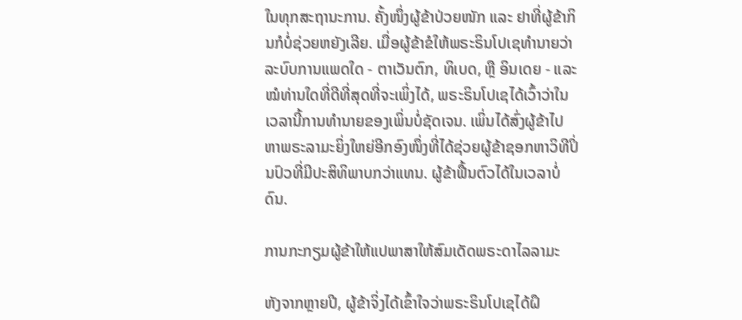ໃນທຸກສະຖານະການ. ຄັ້ງໜຶ່ງຜູ້ຂ້າປ່ວຍໜັກ ແລະ ຢາທີ່ຜູ້ຂ້າກິນກໍບໍ່ຊ່ວຍຫຍັງເລີຍ. ເມື່ອຜູ້ຂ້າຂໍໃຫ້ພຣະຣິນໂປເຊທໍານາຍວ່າລະບົບການແພດໃດ - ຕາເວັນຕົກ, ທິເບດ, ຫຼື ອິນເດຍ - ແລະ ໝໍທ່ານໃດທີ່ດີທີ່ສຸດທີ່ຈະເພິ່ງໄດ້, ພຣະຣິນໂປເຊໄດ້ເວົ້າວ່າໃນເວລານີ້ການທໍານາຍຂອງເພິ່ນບໍ່ຊັດເຈນ. ເພິ່ນໄດ້ສົ່ງຜູ້ຂ້າໄປຫາພຣະລາມະຍິ່ງໃຫຍ່ອີກອົງໜຶ່ງທີ່ໄດ້ຊ່ວຍຜູ້ຂ້າຊອກຫາວິທີປິ່ນປົວທີ່ມີປະສິທິພາບກວ່າແທນ. ຜູ້ຂ້າຟື້ນຕົວໄດ້ໃນເວລາບໍ່ດົນ.

ການກະກຽມຜູ້ຂ້າໃຫ້ແປພາສາໃຫ້ສົມເດັດພຣະດາໄລລາມະ

ຫັງຈາກຫຼາຍປີ, ຜູ້ຂ້າຈິ່ງໄດ້ເຂົ້າໃຈວ່າພຣະຣິນໂປເຊໄດ້ຝຶ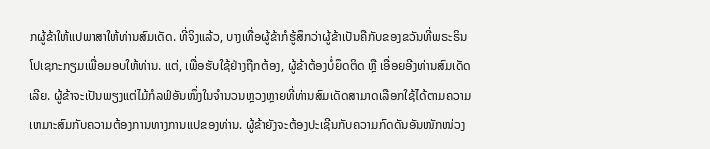ກຜູ້ຂ້າໃຫ້ແປພາສາໃຫ້ທ່ານສົມເດັດ. ທີ່ຈິງແລ້ວ, ບາງເທື່ອຜູ້ຂ້າກໍຮູ້ສຶກວ່າຜູ້ຂ້າເປັນຄືກັບຂອງຂວັນທີ່ພຣະຣິນໂປເຊກະກຽມເພື່ອມອບໃຫ້ທ່ານ. ແຕ່, ເພື່ອຮັບໃຊ້ຢ່າງຖືກຕ້ອງ, ຜູ້ຂ້າຕ້ອງບໍ່ຍຶດຕິດ ຫຼື ເອື່ອຍອີງທ່ານສົມເດັດເລີຍ. ຜູ້ຂ້າຈະເປັນພຽງແຕ່ໄມ້ກໍລຟ໌ອັນໜຶ່ງໃນຈໍານວນຫຼວງຫຼາຍທີ່ທ່ານສົມເດັດສາມາດເລືອກໃຊ້ໄດ້ຕາມຄວາມເຫມາະສົມກັບຄວາມຕ້ອງການທາງການແປຂອງທ່ານ. ຜູ້ຂ້າຍັງຈະຕ້ອງປະເຊີນກັບຄວາມກົດດັນອັນໜັກໜ່ວງ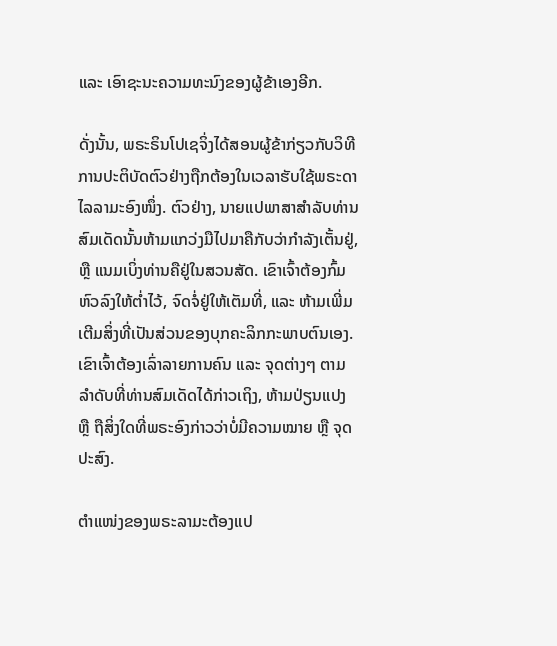ແລະ ເອົາຊະນະຄວາມທະນົງຂອງຜູ້ຂ້າເອງອີກ.

ດັ່ງນັ້ນ, ພຣະຣິນໂປເຊຈິ່ງໄດ້ສອນຜູ້ຂ້າກ່ຽວກັບວິທີການປະຕິບັດຕົວຢ່າງຖືກຕ້ອງໃນເວລາຮັບໃຊ້ພຣະດາໄລລາມະອົງໜຶ່ງ. ຕົວຢ່າງ, ນາຍແປພາສາສໍາລັບທ່ານສົມເດັດນັ້ນຫ້າມແກວ່ງມືໄປມາຄືກັບວ່າກຳລັງເຕັ້ນຢູ່, ຫຼື ແນມເບິ່ງທ່ານຄືຢູ່ໃນສວນສັດ. ເຂົາເຈົ້າຕ້ອງກົ້ມຫົວລົງໃຫ້ຕ່ຳໄວ້, ຈົດຈໍ່ຢູ່ໃຫ້ເຕັມທີ່, ແລະ ຫ້າມເພີ່ມເຕີມສິ່ງທີ່ເປັນສ່ວນຂອງບຸກຄະລິກກະພາບຕົນເອງ. ເຂົາເຈົ້າຕ້ອງເລົ່າລາຍການຄົນ ແລະ ຈຸດຕ່າງໆ ຕາມລຳດັບທີ່ທ່ານສົມເດັດໄດ້ກ່າວເຖິງ, ຫ້າມປ່ຽນແປງ ຫຼື ຖືສິ່ງໃດທີ່ພຣະອົງກ່າວວ່າບໍ່ມີຄວາມໝາຍ ຫຼື ຈຸດປະສົງ.

ຕໍາແໜ່ງຂອງພຣະລາມະຕ້ອງແປ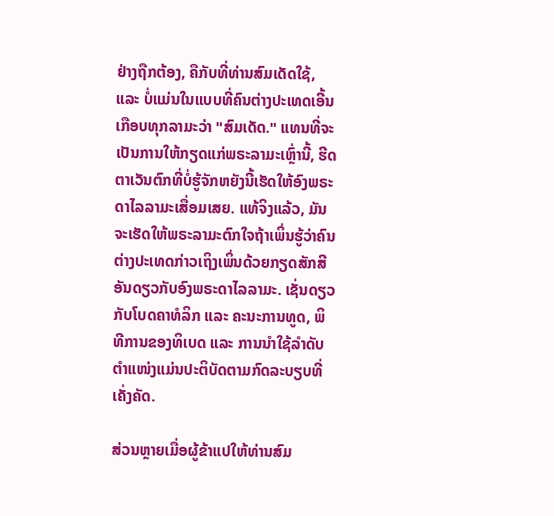ຢ່າງຖືກຕ້ອງ, ຄືກັບທີ່ທ່ານສົມເດັດໃຊ້, ແລະ ບໍ່ແມ່ນໃນແບບທີ່ຄົນຕ່າງປະເທດເອີ້ນເກືອບທຸກລາມະວ່າ "ສົມເດັດ." ແທນທີ່ຈະເປັນການໃຫ້ກຽດແກ່ພຣະລາມະເຫຼົ່ານີ້, ຮີດຕາເວັນຕົກທີ່ບໍ່ຮູ້ຈັກຫຍັງນີ້ເຮັດໃຫ້ອົງພຣະດາໄລລາມະເສື່ອມເສຍ. ແທ້ຈິງແລ້ວ, ມັນຈະເຮັດໃຫ້ພຣະລາມະຕົກໃຈຖ້າເພິ່ນຮູ້ວ່າຄົນຕ່າງປະເທດກ່າວເຖິງເພິ່ນດ້ວຍກຽດສັກສີອັນດຽວກັບອົງພຣະດາໄລລາມະ. ເຊັ່ນດຽວກັບໂບດຄາທໍລິກ ແລະ ຄະນະການທູດ, ພິທີການຂອງທິເບດ ແລະ ການນໍາໃຊ້ລຳດັບຕຳແໜ່ງແມ່ນປະຕິບັດຕາມກົດລະບຽບທີ່ເຄັ່ງຄັດ.

ສ່ວນຫຼາຍເມື່ອຜູ້ຂ້າແປໃຫ້ທ່ານສົມ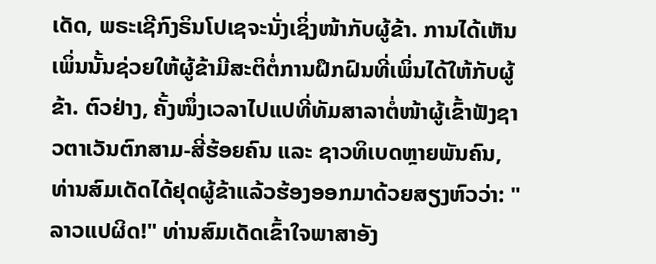ເດັດ, ພຣະເຊີກົງຣິນໂປເຊຈະນັ່ງເຊິ່ງໜ້າກັບຜູ້ຂ້າ. ການໄດ້ເຫັນເພິ່ນນັ້ນຊ່ວຍໃຫ້ຜູ້ຂ້າມີສະຕິຕໍ່ການຝຶກຝົນທີ່ເພິ່ນໄດ້ໃຫ້ກັບຜູ້ຂ້າ. ຕົວຢ່າງ, ຄັ້ງໜຶ່ງເວລາໄປແປທີ່ທັມສາລາຕໍ່ໜ້າຜູ້ເຂົ້າຟັງຊາວຕາເວັນຕົກສາມ-ສີ່ຮ້ອຍຄົນ ແລະ ຊາວທິເບດຫຼາຍພັນຄົນ, ທ່ານສົມເດັດໄດ້ຢຸດຜູ້ຂ້າແລ້ວຮ້ອງອອກມາດ້ວຍສຽງຫົວວ່າ: "ລາວແປຜິດ!" ທ່ານສົມເດັດເຂົ້າໃຈພາສາອັງ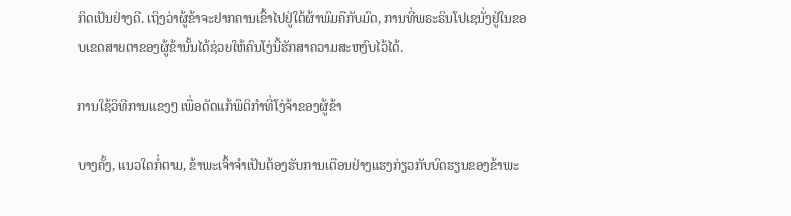ກິດເປັນຢ່າງດີ. ເຖິງວ່າຜູ້ຂ້າຈະຢາກຄານເຂົ້າໄປຢູ່ໃຕ້ຜ້າພົມຄືກັບມົດ, ການທີ່ພຣະຣິນໂປເຊນັ່ງຢູ່ໃນຂອບເຂດສາຍຕາຂອງຜູ້ຂ້ານັ້ນໄດ້ຊ່ວຍໃຫ້ຄົນໂງ່ນີ້ຮັກສາຄວາມສະຫງົບໄວ້ໄດ້.

ການໃຊ້ວິທີການແຂງໆ ເພື່ອດັດແກ້ພຶຕິກຳທີ່ໂງ່ຈ້າຂອງຜູ້ຂ້າ

ບາງຄັ້ງ, ແນວໃດກໍ່ຕາມ, ຂ້າພະເຈົ້າຈຳເປັນຕ້ອງຮັບການເຕືອນຢ່າງແຮງກ່ຽວກັບບົດຮຽນຂອງຂ້າພະ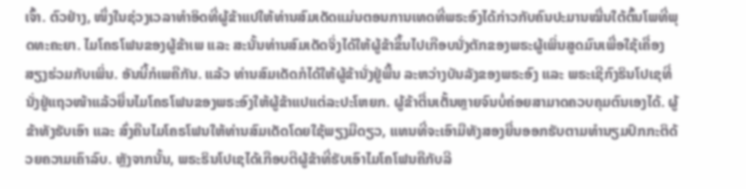ເຈົ້າ. ຕົວຢ່າງ, ໜຶ່ງໃນຊ່ວງເວລາທໍາອິດທີ່ຜູ້ຂ້າແປໃຫ້ທ່ານສົມເດັດແມ່ນຕອນການເທດທີ່ພຣະອົງໄດ້ກ່າວກັບຄົນປະມານໝື່ນໃຕ້ຕົ້ນໂພທີ່ພຸດທະຄະຍາ. ໄມໂຄຣໂຟນຂອງຜູ້ຂ້າເພ ແລະ ສະນັ້ນທ່ານສົມເດັດຈິ່ງໄດ້ໃຫ້ຜູ້ຂ້າຂຶ້ນໄປເກືອບນັ່ງຕັກຂອງພຣະຜູ້ເພິ່ນສູດມົນເພື່ອໃຊ້ເຄື່ອງສຽງຮ່ວມກັບເພິ່ນ. ອັນນີ້ກໍເພຄືກັນ. ແລ້ວ ທ່ານສົມເດັດກໍໄດ້ໃຫ້ຜູ້ຂ້ານັ່ງຢູ່ພື້ນ ລະຫວ່າງບັນລັງຂອງພຣະອົງ ແລະ ພຣະເຊີກົງຣິນໂປເຊທີ່ນັ່ງຢູ່ແຖວໜ້າແລ້ວຍື່ນໄມໂຄຣໂຟນຂອງພຣະອົງໃຫ້ຜູ້ຂ້າແປແຕ່ລະປະໂຫຍກ. ຜູ້ຂ້າຕື່ນເຕັ້ນຫຼາຍຈົນບໍ່ຄ່ອຍສາມາດຄວບຄຸມຕົນເອງໄດ້. ຜູ້ຂ້າທັງຮັບເອົາ ແລະ ສົ່ງຄືນໄມໂຄຣໂຟນໃຫ້ທ່ານສົມເດັດໂດຍໃຊ້ພຽງມືດຽວ, ແທນທີ່ຈະເອົາມືທັງສອງຍື່ນອອກຮັບຕາມທຳນຽມປົກກະຕິດ້ວຍຄວາມເຄົາລົບ. ຫຼັງຈາກນັ້ນ, ພຣະຣິນໂປເຊໄດ້ເກືອບຕີຜູ້ຂ້າທີ່ຮັບເອົາໄມໂຄໂຟນຄືກັບລີ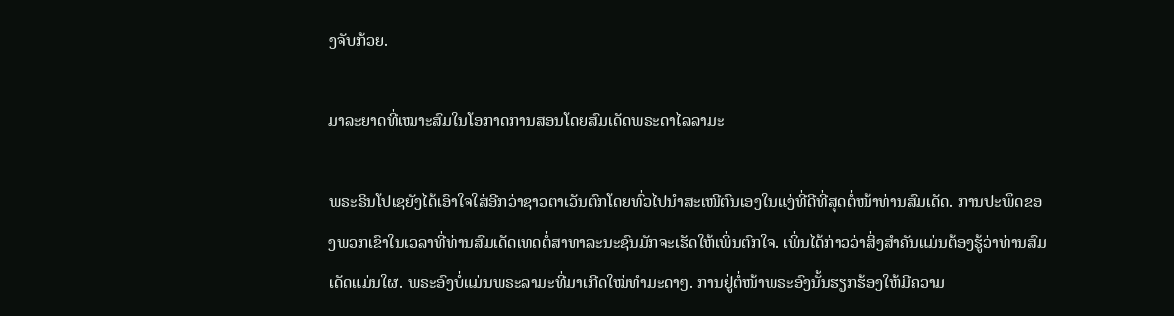ງຈັບກ້ວຍ.

ມາລະຍາດທີ່ເໝາະສົມໃນໂອກາດການສອນໂດຍສົມເດັດພຣະດາໄລລາມະ

ພຣະຣິນໂປເຊຍັງໄດ້ເອົາໃຈໃສ່ອີກວ່າຊາວຕາເວັນຕົກໂດຍທົ່ວໄປນໍາສະເໜີຕົນເອງໃນແງ່ທີ່ດີທີ່ສຸດຕໍ່ໜ້າທ່ານສົມເດັດ. ການປະພຶດຂອງພວກເຂົາໃນເວລາທີ່ທ່ານສົມເດັດເທດຕໍ່ສາທາລະນະຊົນມັກຈະເຮັດໃຫ້ເພິ່ນຕົກໃຈ. ເພິ່ນໄດ້ກ່າວວ່າສິ່ງສໍາຄັນແມ່ນຕ້ອງຮູ້ວ່າທ່ານສົມເດັດແມ່ນໃຜ. ພຣະອົງບໍ່ແມ່ນພຣະລາມະທີ່ມາເກີດໃໝ່ທຳມະດາໆ. ການຢູ່ຕໍ່ໜ້າພຣະອົງນັ້ນຮຽກຮ້ອງໃຫ້ມີຄວາມ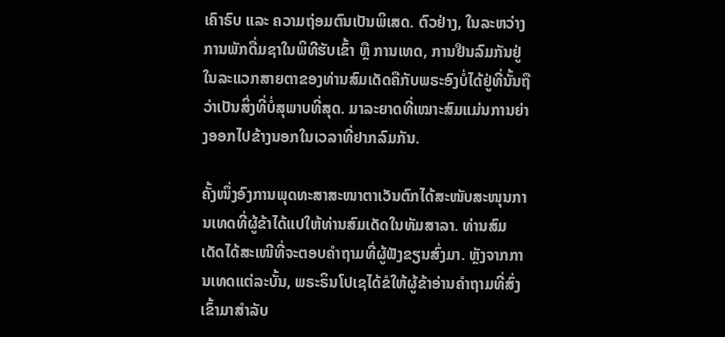ເຄົາຣົບ ແລະ ຄວາມຖ່ອມຕົນເປັນພິເສດ. ຕົວຢ່າງ, ໃນລະຫວ່າງການພັກດື່ມຊາໃນພິທີຮັບເຂົ້າ ຫຼື ການເທດ, ການຢືນລົມກັນຢູ່ໃນລະແວກສາຍຕາຂອງທ່ານສົມເດັດຄືກັບພຣະອົງບໍ່ໄດ້ຢູ່ທີ່ນັ້ນຖືວ່າເປັນສິ່ງທີ່ບໍ່ສຸພາບທີ່ສຸດ. ມາລະຍາດທີ່ເໝາະສົມແມ່ນການຍ່າງອອກໄປຂ້າງນອກໃນເວລາທີ່ຢາກລົມກັນ.

ຄັ້ງໜຶ່ງອົງການພຸດທະສາສະໜາຕາເວັນຕົກໄດ້ສະໜັບສະໜຸນການເທດທີ່ຜູ້ຂ້າໄດ້ແປໃຫ້ທ່ານສົມເດັດໃນທັມສາລາ. ທ່ານສົມເດັດໄດ້ສະເໜີທີ່ຈະຕອບຄໍາຖາມທີ່ຜູ້ຟັງຂຽນສົ່ງມາ. ຫຼັງຈາກການເທດແຕ່ລະບັ້ນ, ພຣະຣິນໂປເຊໄດ້ຂໍໃຫ້ຜູ້ຂ້າອ່ານຄໍາຖາມທີ່ສົ່ງເຂົ້າມາສໍາລັບ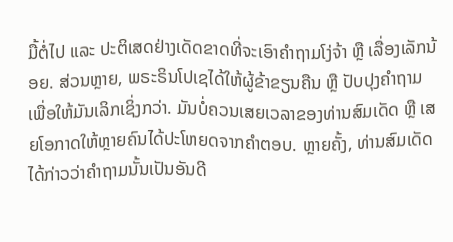ມື້ຕໍ່ໄປ ແລະ ປະຕິເສດຢ່າງເດັດຂາດທີ່ຈະເອົາຄຳຖາມໂງ່ຈ້າ ຫຼື ເລື່ອງເລັກນ້ອຍ. ສ່ວນຫຼາຍ, ພຣະຣິນໂປເຊໄດ້ໃຫ້ຜູ້ຂ້າຂຽນຄືນ ຫຼື ປັບປຸງຄໍາຖາມເພື່ອໃຫ້ມັນເລິກເຊິ່ງກວ່າ. ມັນບໍ່ຄວນເສຍເວລາຂອງທ່ານສົມເດັດ ຫຼື ເສຍໂອກາດໃຫ້ຫຼາຍຄົນໄດ້ປະໂຫຍດຈາກຄຳຕອບ. ຫຼາຍຄັ້ງ, ທ່ານສົມເດັດໄດ້ກ່າວວ່າຄຳຖາມນັ້ນເປັນອັນດີ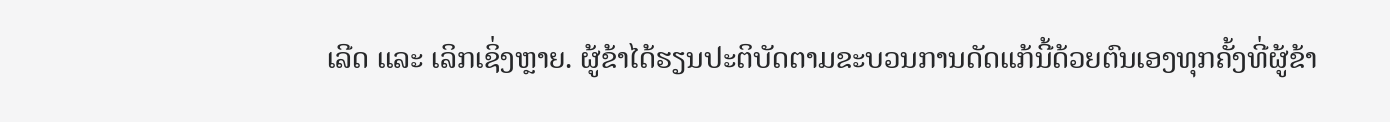ເລີດ ແລະ ເລິກເຊິ່ງຫຼາຍ. ຜູ້ຂ້າໄດ້ຮຽນປະຕິບັດຕາມຂະບວນການດັດແກ້ນີ້ດ້ວຍຕົນເອງທຸກຄັ້ງທີ່ຜູ້ຂ້າ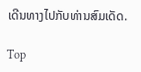ເດີນທາງໄປກັບທ່ານສົມເດັດ.

Top